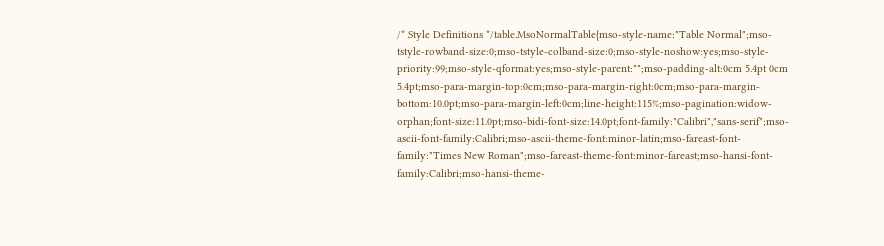/* Style Definitions */table.MsoNormalTable{mso-style-name:"Table Normal";mso-tstyle-rowband-size:0;mso-tstyle-colband-size:0;mso-style-noshow:yes;mso-style-priority:99;mso-style-qformat:yes;mso-style-parent:"";mso-padding-alt:0cm 5.4pt 0cm 5.4pt;mso-para-margin-top:0cm;mso-para-margin-right:0cm;mso-para-margin-bottom:10.0pt;mso-para-margin-left:0cm;line-height:115%;mso-pagination:widow-orphan;font-size:11.0pt;mso-bidi-font-size:14.0pt;font-family:"Calibri","sans-serif";mso-ascii-font-family:Calibri;mso-ascii-theme-font:minor-latin;mso-fareast-font-family:"Times New Roman";mso-fareast-theme-font:minor-fareast;mso-hansi-font-family:Calibri;mso-hansi-theme-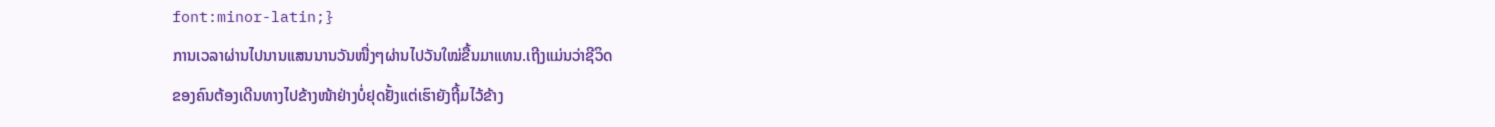font:minor-latin;}
ການເວລາຜ່ານໄປນານແສນນານວັນໜື່ງໆຜ່ານໄປວັນໃໝ່ຂື້ນມາແທນ.ເຖີງແມ່ນວ່າຊີວິດ
ຂອງຄົນຕ້ອງເດີນທາງໄປຂ້າງໜ້າຢ່າງບໍ່ຢຸດຢັ້ງແຕ່ເຮົາຍັງຖີ້ມໄວ້ຂ້າງ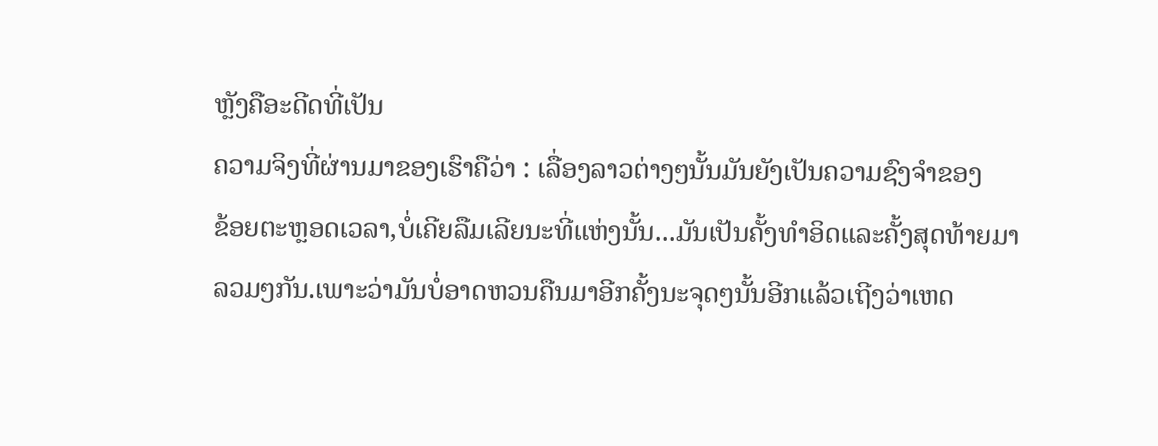ຫຼັງຄືອະດີດທີ່ເປັນ
ຄວາມຈິງທີ່ຜ່ານມາຂອງເຮົາຄືວ່າ : ເລື່ອງລາວຕ່າງໆນັ້ນມັນຍັງເປັນຄວາມຊົງຈຳຂອງ
ຂ້ອຍຕະຫຼອດເວລາ,ບໍ່ເຄີຍລືມເລີຍນະທີ່ແຫ່ງນັ້ນ...ມັນເປັນຄັ້ງທຳອິດແລະຄັ້ງສຸດທ້າຍມາ
ລວມໆກັນ.ເພາະວ່າມັນບໍ່ອາດຫວນຄືນມາອີກຄັ້ງນະຈຸດໆນັ້ນອີກແລ້ວເຖີງວ່າເຫດ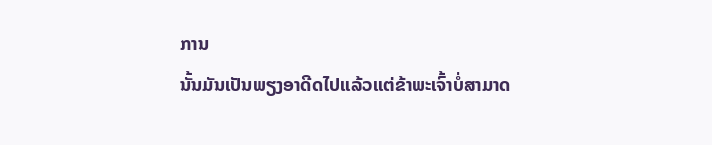ການ
ນັ້ນມັນເປັນພຽງອາດີດໄປແລ້ວແຕ່ຂ້າພະເຈົ້າບໍ່ສາມາດ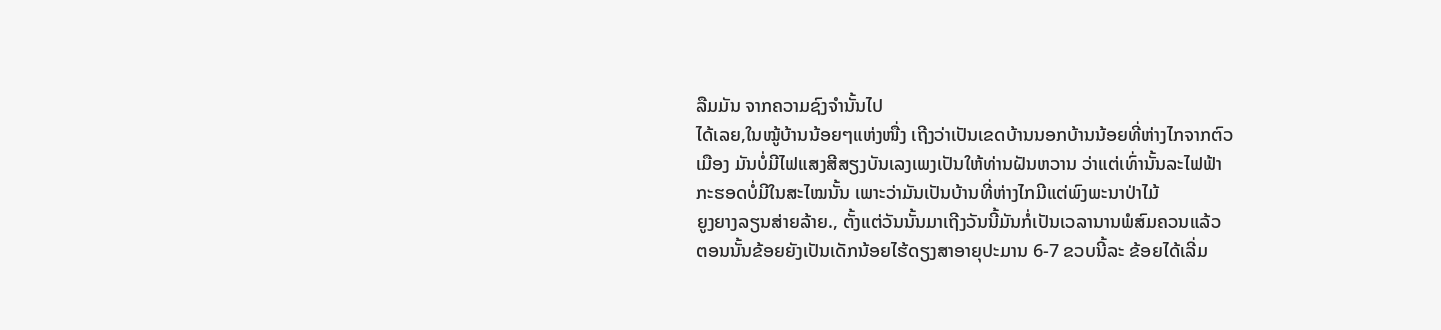ລືມມັນ ຈາກຄວາມຊົງຈຳນັ້ນໄປ
ໄດ້ເລຍ,ໃນໝູ້ບ້ານນ້ອຍໆແຫ່ງໜື່ງ ເຖີງວ່າເປັນເຂດບ້ານນອກບ້ານນ້ອຍທີ່ຫ່າງໄກຈາກຕົວ
ເມືອງ ມັນບໍ່ມີໄຟແສງສີສຽງບັນເລງເພງເປັນໃຫ້ທ່ານຝັນຫວານ ວ່າແຕ່ເທົ່ານັ້ນລະໄຟຟ້າ
ກະຮອດບໍ່ມີໃນສະໄໝນັ້ນ ເພາະວ່າມັນເປັນບ້ານທີ່ຫ່າງໄກມີແຕ່ພົງພະນາປ່າໄມ້
ຍູງຍາງລຽນສ່າຍລ້າຍ., ຕັ້ງແຕ່ວັນນັ້ນມາເຖີງວັນນີ້ມັນກໍ່ເປັນເວລານານພໍສົມຄວນແລ້ວ
ຕອນນັ້ນຂ້ອຍຍັງເປັນເດັກນ້ອຍໄຮ້ດຽງສາອາຍຸປະມານ 6-7 ຂວບນີ້ລະ ຂ້ອຍໄດ້ເລີ່ມ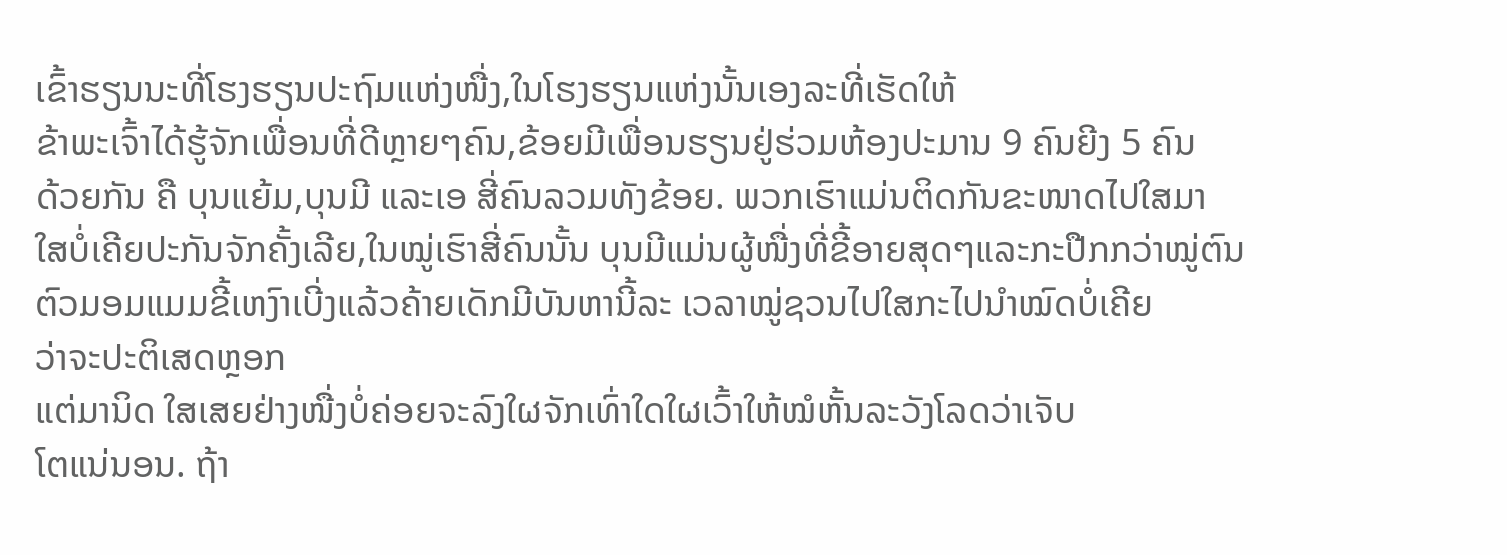ເຂົ້າຮຽນນະທີ່ໂຮງຮຽນປະຖົມແຫ່ງໜື່ງ,ໃນໂຮງຮຽນແຫ່ງນັ້ນເອງລະທີ່ເຮັດໃຫ້
ຂ້າພະເຈົ້າໄດ້ຮູ້ຈັກເພື່ອນທີ່ດີຫຼາຍໆຄົນ,ຂ້ອຍມີເພື່ອນຮຽນຢູ່ຮ່ວມຫ້ອງປະມານ 9 ຄົນຍີງ 5 ຄົນ
ດ້ວຍກັນ ຄື ບຸນແຍ້ມ,ບຸນມີ ແລະເອ ສີ່ຄົນລວມທັງຂ້ອຍ. ພວກເຮົາແມ່ນຕິດກັນຂະໜາດໄປໃສມາ
ໃສບໍ່ເຄີຍປະກັນຈັກຄັ້ງເລີຍ,ໃນໝູ່ເຮົາສີ່ຄົນນັ້ນ ບຸນມີແມ່ນຜູ້ໜື່ງທີ່ຂີ້ອາຍສຸດໆແລະກະປືກກວ່າໝູ່ຕົນ
ຕົວມອມແມມຂີ້ເຫງົາເບີ່ງແລ້ວຄ້າຍເດັກມີບັນຫານີ້ລະ ເວລາໝູ່ຊວນໄປໃສກະໄປນຳໝົດບໍ່ເຄີຍ
ວ່າຈະປະຕິເສດຫຼອກ
ແຕ່ມານິດ ໃສເສຍຢ່າງໜື່ງບໍ່ຄ່ອຍຈະລົງໃຜຈັກເທົ່າໃດໃຜເວົ້າໃຫ້ໝໍຫັ້ນລະວັງໂລດວ່າເຈັບ
ໂຕແນ່ນອນ. ຖ້າ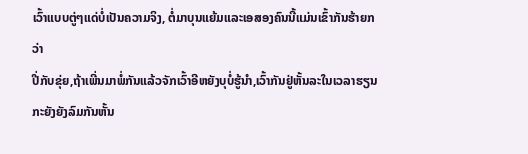ເວົ້າແບບຕູ່ໆແດ່ບໍ່ເປັນຄວາມຈິງ, ຕໍ່ມາບຸນແຍ້ມແລະເອສອງຄົນນີ້ແມ່ນເຂົ້າກັນຮ້າຍກວ່າ
ປີ່ກັບຂຸ່ຍ,ຖ້າເພີ່ນມາພໍ່ກັນແລ້ວຈັກເວົ້າອີຫຍັງບຸບໍ່ຮູ້ນຳ,ເວົ້າກັນຢູ່ຫັ້ນລະໃນເວລາຮຽນກະຍັງຍັງລົມກັນຫັ້ນ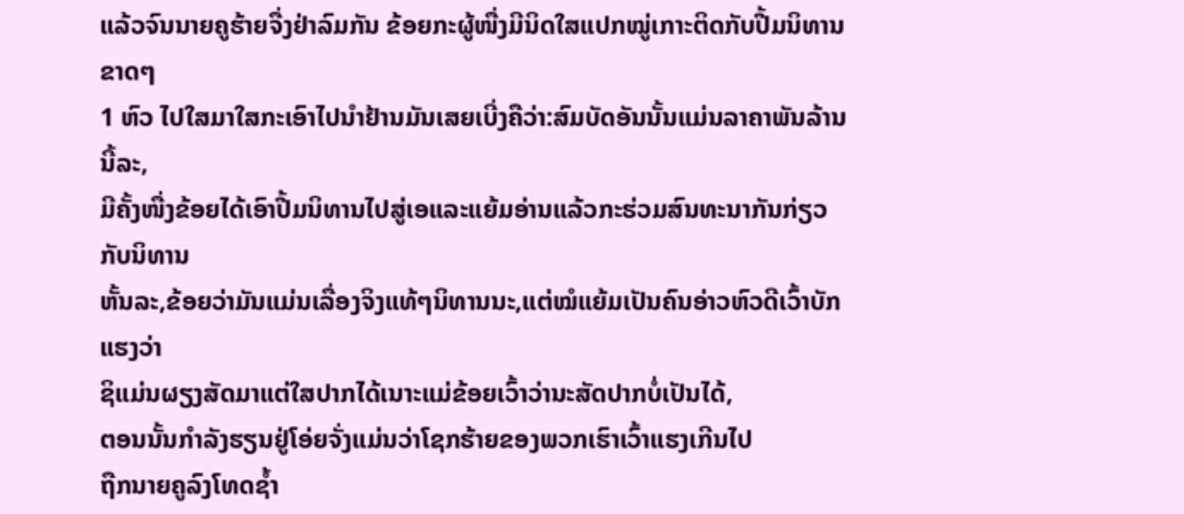ແລ້ວຈົນນາຍຄູຮ້າຍຈື່ງຢ່າລົມກັນ ຂ້ອຍກະຜູ້ໜື່ງມີນິດໃສແປກໝູ່ເກາະຕິດກັບປື້ມນິທານຂາດໆ
1 ຫົວ ໄປໃສມາໃສກະເອົາໄປນຳຢ້ານມັນເສຍເບີ່ງຄືວ່າ:ສົມບັດອັນນັ້ນແມ່ນລາຄາພັນລ້ານນີ້ລະ,
ມີຄັ້ງໜື່ງຂ້ອຍໄດ້ເອົາປື້ມນິທານໄປສູ່ເອແລະແຍ້ມອ່ານແລ້ວກະຮ່ວມສົນທະນາກັນກ່ຽວກັບນິທານ
ຫັ້ນລະ,ຂ້ອຍວ່າມັນແມ່ນເລື່ອງຈິງແທ້ໆນິທານນະ,ແຕ່ໝໍແຍ້ມເປັນຄົນອ່າວຫົວດີເວົ້າບັກແຮງວ່າ
ຊິແມ່ນຜຽງສັດມາແຕ່ໃສປາກໄດ້ເນາະແມ່ຂ້ອຍເວົ້າວ່ານະສັດປາກບໍ່ເປັນໄດ້,
ຕອນນັ້ນກຳລັງຮຽນຢູ່ໂອ່ຍຈັ່ງແມ່ນວ່າໂຊກຮ້າຍຂອງພວກເຮົາເວົ້າແຮງເກີນໄປ
ຖືກນາຍຄູລົງໂທດຊ້ຳ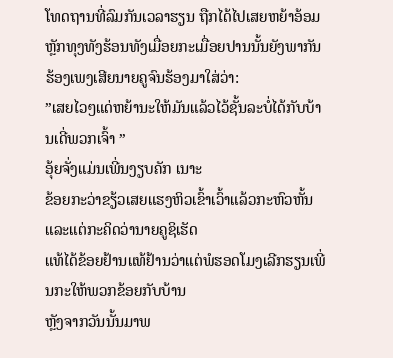ໂທດຖານທີ່ລົມກັນເວລາຮຽນ ຖືກໄດ້ໄປເສຍຫຍ້າອ້ອມ
ຫຼັກທຸງທັງຮ້ອນທັງເມື່ອຍກະເມື່ອຍປານນັ້ນຍັງພາກັນຮ້ອງເພງເສີຍນາຍຄູຈົນຮ້ອງມາໃສ່ວ່າ:
”ເສຍໄວໆແດ່ຫຍ້ານະໃຫ້ມັນແລ້ວໄວ້ຊັ້ນລະບໍ່ໄດ້ກັບບ້ານເດີ່ພວກເຈົ້າ ”
ອຸ້ຍຈັ່ງແມ່ນເພີ່ນງຽບຄັກ ເນາະ
ຂ້ອຍກະວ່າຂຽ້ວເສຍແຮງຫິວເຂົ້າເວົ້າແລ້ວກະຫົວຫັ້ນແລະແຕ່ກະຄິດວ່ານາຍຄູຊິເຮັດ
ແທ້ໄດ້ຂ້ອຍຢ້ານແທ້ຢ້ານວ່າແຕ່ພໍຮອດໂມງເລີກຮຽນເພີ່ນກະໃຫ້ພວກຂ້ອຍກັບບ້ານ
ຫຼັງຈາກວັນນັ້ນມາພ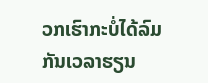ວກເຮົາກະບໍ່ໄດ້ລົມກັນເວລາຮຽນ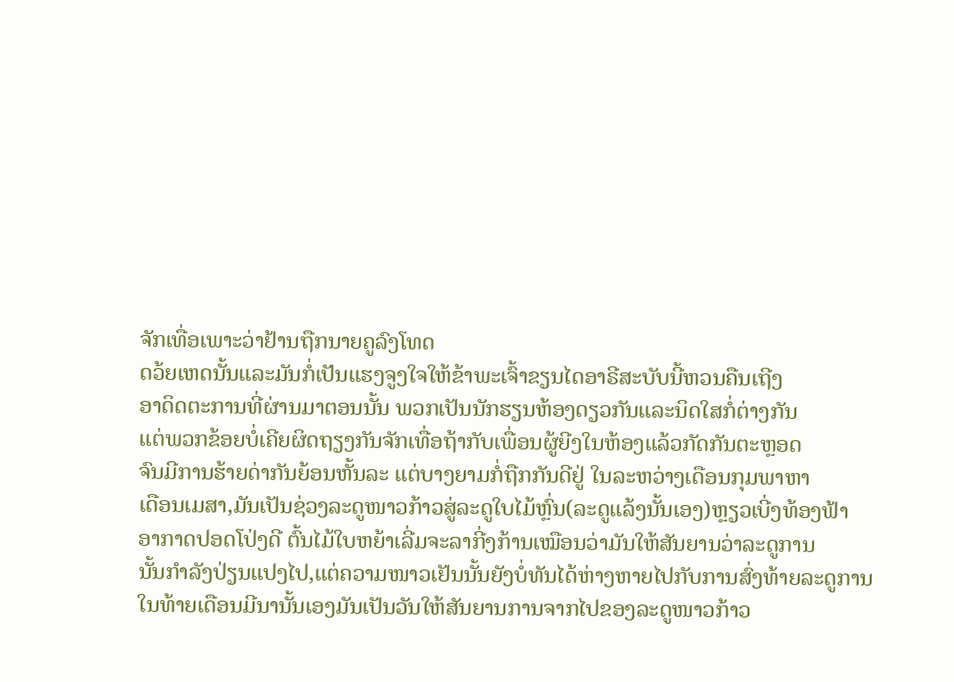ຈັກເທື່ອເພາະວ່າຢ້ານຖືກນາຍຄູລົງໂທດ
ດວ້ຍເຫດນັ້ນແລະມັນກໍ່ເປັນແຮງຈູງໃຈໃຫ້ຂ້າພະເຈົ້າຂຽນໄດອາຣີສະບັບນີ້ຫວນຄືນເຖີງ
ອາດິດຕະການທີ່ຜ່ານມາຕອນນັ້ນ ພວກເປັນນັກຮຽນຫ້ອງດຽວກັນແລະນິດໃສກໍ່ຕ່າງກັນ
ແຕ່ພວກຂ້ອຍບໍ່ເຄີຍຜິດຖຽງກັນຈັກເທື່ອຖ້າກັບເພື່ອນຜູ້ຍີງໃນຫ້ອງແລ້ວກັດກັນຕະຫຼອດ
ຈົນມີການຮ້າຍດ່າກັນຍ້ອນຫັ້ນລະ ແຕ່ບາງຍາມກໍ່ຖືກກັນດີຢູ່ ໃນລະຫວ່າງເດືອນກຸມພາຫາ
ເດືອນເມສາ,ມັນເປັນຊ່ວງລະດູໜາວກ້າວສູ່ລະດູໃບໄມ້ຫຼົ່ນ(ລະດູແລ້ງນັ້ນເອງ)ຫຼຽວເບີ່ງທ້ອງຟ້າ
ອາກາດປອດໂປ່ງດີ ຕົ້ນໄມ້ໃບຫຍ້າເລີ່ມຈະລາກີ່ງກ້ານເໝືອນວ່າມັນໃຫ້ສັນຍານວ່າລະດູການ
ນັ້ນກຳລັງປ່ຽນແປງໄປ,ແຕ່ຄວາມໜາວເຢັນນັ້ນຍັງບໍ່ທັນໄດ້ຫ່າງຫາຍໄປກັບການສົ່ງທ້າຍລະດູການ
ໃນທ້າຍເດືອນມີນານັ້ນເອງມັນເປັນວັນໃຫ້ສັນຍານການຈາກໄປຂອງລະດູໜາວກ້າວ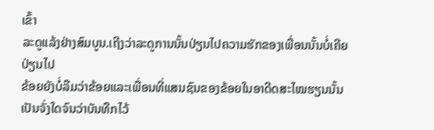ເຂົ້າ
ລະດູແລ້ງຢ່າງສົມບູນ.ເຖີງວ່າລະດູການນັ້ນປ່ຽນໄປຄວາມຮັກຂອງເພື່ອນນັ້ນບໍ່ເຄີຍປ່ຽນໄປ
ຂ້ອຍຍັງບໍ່ລືມວ່າຂ້ອຍແລະເພື່ອນທີ່ແສນຊົນຂອງຂ້ອຍໃນອາດີດສະໄໝຮຽນນັ້ນ
ເປັນຈັ່ງໃດຈົນວ່າບັນທືກໄວ້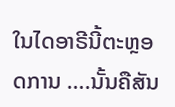ໃນໄດອາຣີນີ້ຕະຫຼອດການ ….ນັ້ນຄືສັນ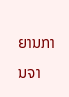ຍານການຈາ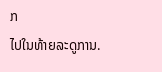ກ
ໄປໃນທ້າຍລະດູການ.